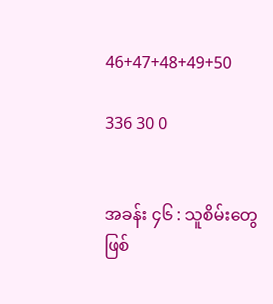46+47+48+49+50

336 30 0


အခန်း ၄၆ : သူစိမ်းတွေဖြစ်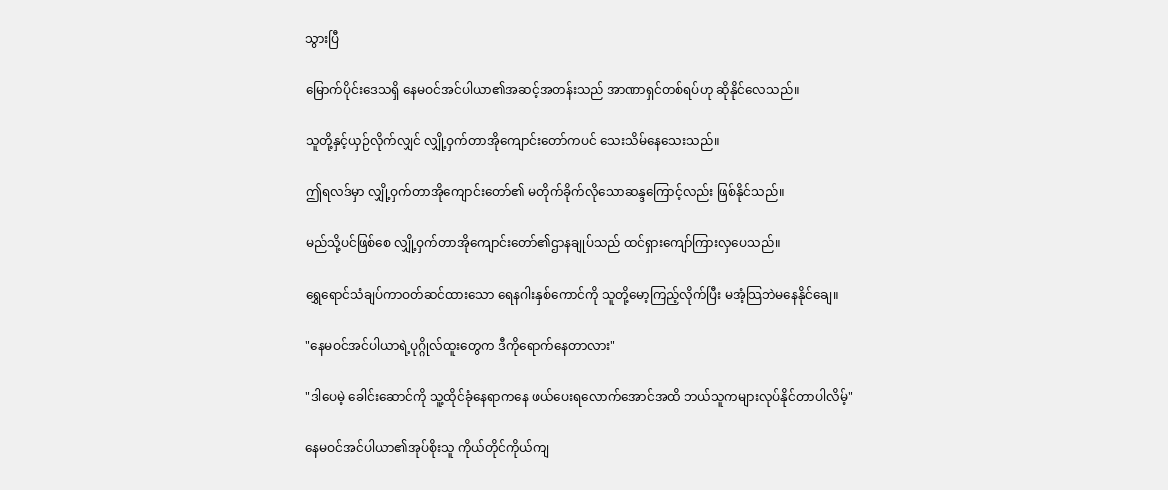သွားပြီ

မြောက်ပိုင်းဒေသရှိ နေမဝင်အင်ပါယာ၏အဆင့်အတန်းသည် အာဏာရှင်တစ်ရပ်ဟု ဆိုနိုင်လေသည်။

သူတို့နှင့်ယှဉ်လိုက်လျှင် လျှို့ဝှက်တာအိုကျောင်းတော်ကပင် သေးသိမ်နေသေးသည်။

ဤရလဒ်မှာ လျှို့ဝှက်တာအိုကျောင်းတော်၏ မတိုက်ခိုက်လိုသောဆန္ဒကြောင့်လည်း ဖြစ်နိုင်သည်။

မည်သို့ပင်ဖြစ်စေ လျှို့ဝှက်တာအိုကျောင်းတော်၏ဌာနချုပ်သည် ထင်ရှားကျော်ကြားလှပေသည်။

ရွှေရောင်သံချပ်ကာဝတ်ဆင်ထားသော ရေနဂါးနှစ်ကောင်ကို သူတို့မော့ကြည့်လိုက်ပြီး မအံ့သြဘဲမနေနိုင်ချေ။

"နေမဝင်အင်ပါယာရဲ့ပုဂ္ဂိုလ်ထူးတွေက ဒီကိုရောက်နေတာလား"

"ဒါပေမဲ့ ခေါင်းဆောင်ကို သူ့ထိုင်ခုံနေရာကနေ ဖယ်ပေးရလောက်အောင်အထိ ဘယ်သူကများလုပ်နိုင်တာပါလိမ့်"

နေမဝင်အင်ပါယာ၏အုပ်စိုးသူ ကိုယ်တိုင်ကိုယ်ကျ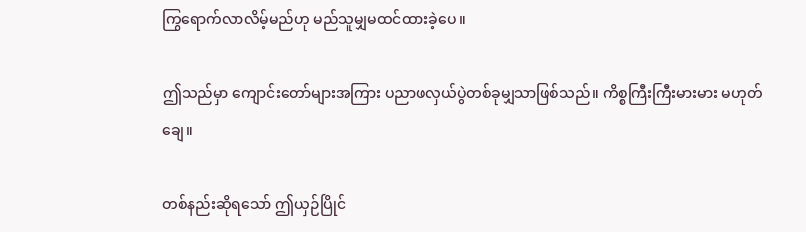ကြွရောက်လာလိမ့်မည်ဟု မည်သူမျှမထင်ထားခဲ့ပေ။

ဤသည်မှာ ကျောင်းတော်များအကြား ပညာဖလှယ်ပွဲတစ်ခုမျှသာဖြစ်သည်။ ကိစ္စကြီးကြီးမားမား မဟုတ်ချေ။

တစ်နည်းဆိုရသော် ဤယှဉ်ပြိုင်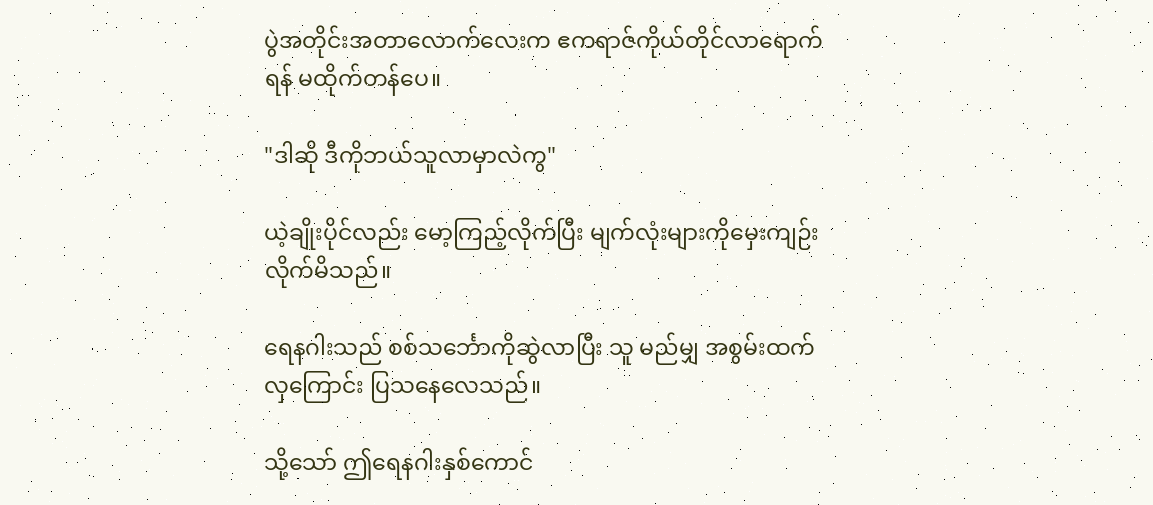ပွဲအတိုင်းအတာလောက်လေးက ဧကရာဇ်ကိုယ်တိုင်လာရောက်ရန် မထိုက်တန်ပေ။

"ဒါဆို ဒီကိုဘယ်သူလာမှာလဲကွ"

ယဲ့ချိုးပိုင်လည်း မော့ကြည့်လိုက်ပြီး မျက်လုံးများကိုမှေးကျဉ်းလိုက်မိသည်။

ရေနဂါးသည် စစ်သင်္ဘောကိုဆွဲလာပြီး သူ မည်မျှ အစွမ်းထက်လှကြောင်း ပြသနေလေသည်။

သို့သော် ဤရေနဂါးနှစ်ကောင်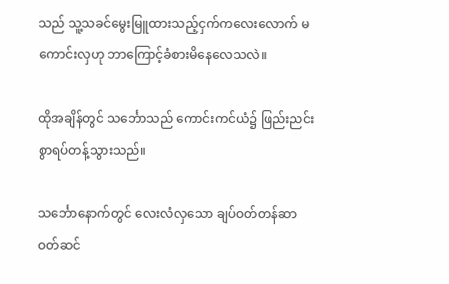သည် သူ့သခင်မွေးမြူထားသည့်ငှက်ကလေးလောက် မကောင်းလှဟု ဘာကြောင့်ခံစားမိနေလေသလဲ။

ထိုအချိန်တွင် သင်္ဘောသည် ကောင်းကင်ယံ၌ ဖြည်းညင်းစွာရပ်တန့်သွားသည်။

သင်္ဘောနောက်တွင် လေးလံလှသော ချပ်ဝတ်တန်ဆာဝတ်ဆင်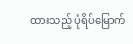ထားသည့် ပုံရိပ်မြောက်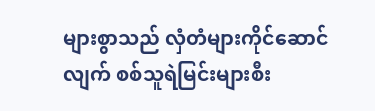များစွာသည် လှံတံများကိုင်ဆောင်လျက် စစ်သူရဲမြင်းများစီး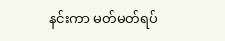နင်းကာ မတ်မတ်ရပ်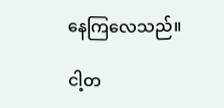နေကြလေသည်။

ငါ့တ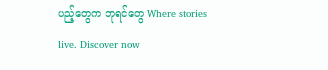ပည့်တွေက ဘုရင်တွေ Where stories live. Discover now